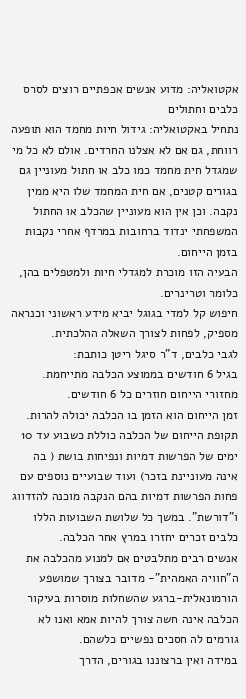אקטואליה: מדוע אנשים אכפתיים רוצים לסרס כלבים וחתולים
נתחיל באקטואליה: גידול חיות מחמד הוא תופעה רווחת, גם אם לא אצלנו החרדים. אולם לא כל מי שמגדל חית מחמד כמו כלב או חתול מעוניין גם בגורים קטנים, אם חית המחמד שלו היא ממין נקבה. וכן אין הוא מעוניין שהכלב או החתול המשפחתי ינדוד ברחובות במרדף אחרי נקבות בזמן הייחום.
הבעיה הזו מוכרת למגדלי חיות ולמטפלים בהן, כלומר וטרינרים.
חיפוש קל למדי בגוגל יביא מידע ראשוני וכנראה מספיק, לפחות לצורך השאלה ההלכתית.
לגבי כלבים, ד"ר סיגל ריטן כותבת:
בגיל 6 חודשים בממוצע הכלבה מתייחמת. מחזורי הייחום חוזרים כל 6 חודשים.
זמן הייחום הוא הזמן בו הכלבה יכולה להרות.
תקופת הייחום של הכלבה כוללת כשבוע עד 10 ימים של הפרשות דמיות ונפיחות בושת ( בה אינה מעוניינת בזכר) ועוד שבועיים נוספים עם פחות הפרשות דמיות בהם הנקבה מוכנה להזדווג ו"דורשת". במשך כל שלושת השבועות הללו כלבים זכרים יחזרו במרץ אחר הכלבה.
אנשים רבים מתלבטים אם למנוע מהכלבה את ה"חוויה האמהית"- מדובר בצורך שמושפע הורמונאלית-ברגע שהשחלות מוסרות בעיקור הכלבה אינה חשה צורך להיות אמא ואנו לא גורמים לה חסכים נפשיים כלשהם.
במידה ואין ברצוננו בגורים, הדרך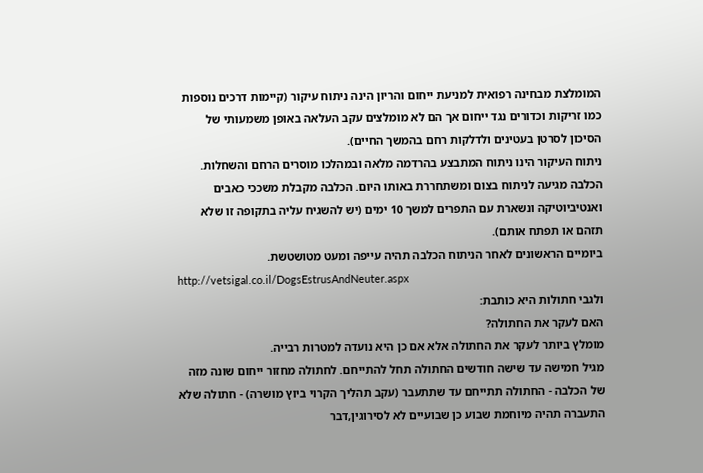המומלצת מבחינה רפואית למניעת ייחום והריון הינה ניתוח עיקור (קיימות דרכים נוספות כמו זריקות וכדורים נגד ייחום אך הם לא מומלצים עקב העלאה באופן משמעותי של הסיכון לסרטן בעטינים ולדלקות רחם בהמשך החיים).
ניתוח העיקור הינו ניתוח המתבצע בהרדמה מלאה ובמהלכו מוסרים הרחם והשחלות. הכלבה מגיעה לניתוח בצום ומשתחררת באותו היום. הכלבה מקבלת משככי כאבים ואנטיביוטיקה ונשארת עם התפרים למשך 10 ימים (יש להשגיח עליה בתקופה זו שלא תזהם או תפתח אותם).
ביומיים הראשונים לאחר הניתוח הכלבה תהיה עייפה ומעט מטושטשת.
http://vetsigal.co.il/DogsEstrusAndNeuter.aspx
ולגבי חתולות היא כותבת:
האם לעקר את החתולה?
מומלץ ביותר לעקר את החתולה אלא אם כן היא נועדה למטרות רבייה.
מגיל חמישה עד שישה חודשים החתולה תחל להתייחם. לחתולה מחזור ייחום שונה מזה של הכלבה - החתולה תתייחם עד שתתעבר (עקב תהליך הקרוי ביוץ מושרה) - חתולה שלא התעברה תהיה מיוחמת שבוע כן שבועיים לא לסירוגין,דבר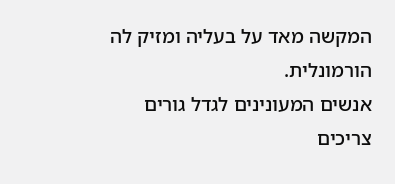המקשה מאד על בעליה ומזיק לה הורמונלית.
אנשים המעונינים לגדל גורים צריכים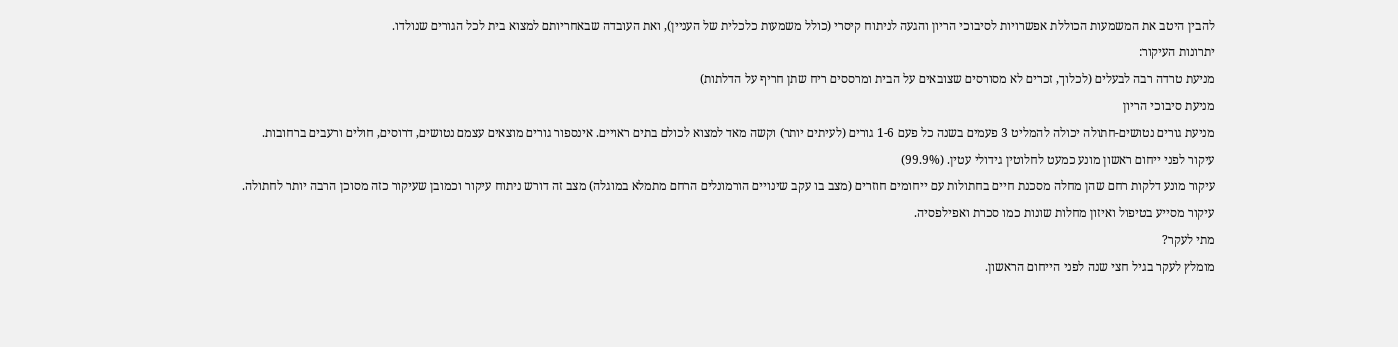להבין היטב את המשמעות הכוללת אפשרויות לסיבוכי הריון והגעה לניתוח קיסרי (כולל משמעות כלכלית של העניין), ואת העובדה שבאחריותם למצוא בית לכל הגורים שנולדו.
יתרונות העיקור:
מניעת טרדה רבה לבעלים (לכלוך, זכרים לא מסורסים שצובאים על הבית ומרססים ריח שתן חריף על הדלתות)
מניעת סיבוכי הריון
מניעת גורים נטושים-חתולה יכולה להמליט 3 פעמים בשנה כל פעם 1-6 גורים (לעיתים יותר) וקשה מאד למצוא לכולם בתים ראויים. אינספור גורים מוצאים עצמם נטושים, דרוסים, חולים ורעבים ברחובות.
עיקור לפני ייחום ראשון מונע כמעט לחלוטין גידולי עטין. (99.9%)
עיקור מונע דלקות רחם שהן מחלה מסכנת חיים בחתולות עם ייחומים חוזרים (מצב בו עקב שינויים הורמונלים הרחם מתמלא במוגלה) מצב זה דורש ניתוח עיקור וכמובן שעיקור כזה מסוכן הרבה יותר לחתולה.
עיקור מסייע בטיפול ואיזון מחלות שונות כמו סכרת ואפילפסיה.
מתי לעקר?
מומלץ לעקר בגיל חצי שנה לפני הייחום הראשון.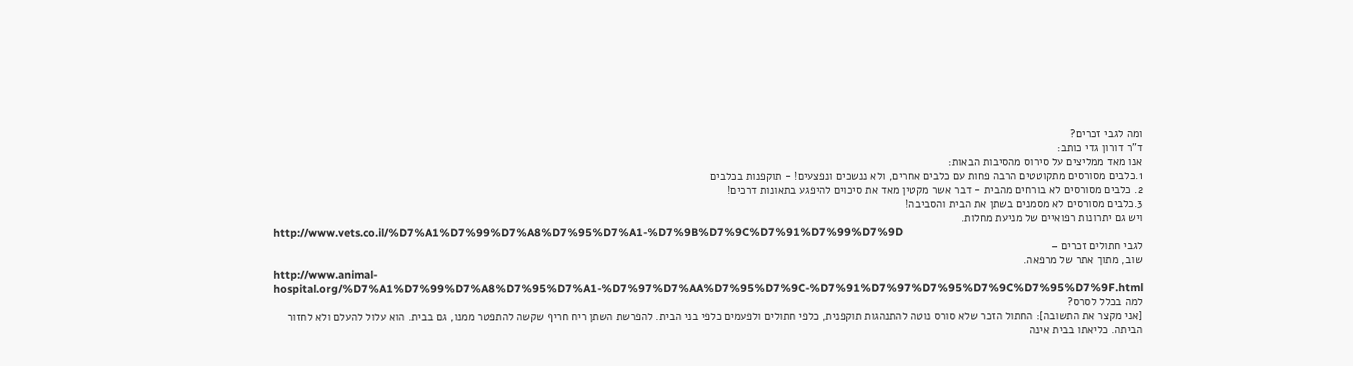ומה לגבי זכרים?
ד"ר דורון גדי כותב:
אנו מאד ממליצים על סירוס מהסיבות הבאות:
1.כלבים מסורסים מתקוטטים הרבה פחות עם כלבים אחרים, ולא ננשכים ונפצעים! - תוקפנות בכלבים
2. כלבים מסורסים לא בורחים מהבית - דבר אשר מקטין מאד את סיכוים להיפגע בתאונות דרכים!
3.כלבים מסורסים לא מסמנים בשתן את הבית והסביבה!
ויש גם יתרונות רפואיים של מניעת מחלות.
http://www.vets.co.il/%D7%A1%D7%99%D7%A8%D7%95%D7%A1-%D7%9B%D7%9C%D7%91%D7%99%D7%9D
לגבי חתולים זכרים –
שוב, מתוך אתר של מרפאה.
http://www.animal-hospital.org/%D7%A1%D7%99%D7%A8%D7%95%D7%A1-%D7%97%D7%AA%D7%95%D7%9C-%D7%91%D7%97%D7%95%D7%9C%D7%95%D7%9F.html
למה בכלל לסרס?
[אני מקצר את התשובה]: החתול הזכר שלא סורס נוטה להתנהגות תוקפנית, כלפי חתולים ולפעמים כלפי בני הבית. להפרשת השתן ריח חריף שקשה להתפטר ממנו, גם בבית. הוא עלול להעלם ולא לחזור הביתה. כליאתו בבית אינה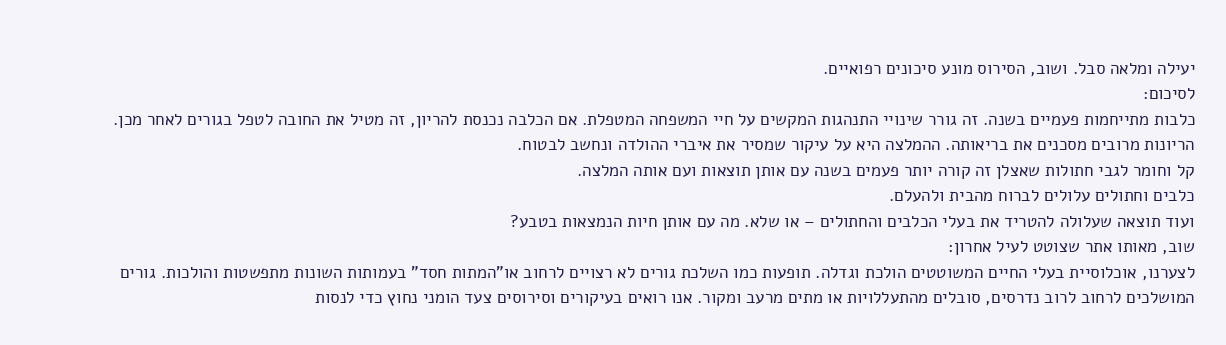יעילה ומלאה סבל. ושוב, הסירוס מונע סיכונים רפואיים.
לסיכום:
כלבות מתייחמות פעמיים בשנה. זה גורר שינויי התנהגות המקשים על חיי המשפחה המטפלת. אם הכלבה נכנסת להריון, זה מטיל את החובה לטפל בגורים לאחר מכן. הריונות מרובים מסכנים את בריאותה. ההמלצה היא על עיקור שמסיר את איברי ההולדה ונחשב לבטוח.
קל וחומר לגבי חתולות שאצלן זה קורה יותר פעמים בשנה עם אותן תוצאות ועם אותה המלצה.
כלבים וחתולים עלולים לברוח מהבית ולהעלם.
ועוד תוצאה שעלולה להטריד את בעלי הכלבים והחתולים – או שלא. מה עם אותן חיות הנמצאות בטבע?
שוב, מאותו אתר שצוטט לעיל אחרון:
לצערנו, אוכלוסיית בעלי החיים המשוטטים הולכת וגדלה. תופעות כמו השלכת גורים לא רצויים לרחוב או"המתות חסד" בעמותות השונות מתפשטות והולכות. גורים המושלכים לרחוב לרוב נדרסים, סובלים מהתעללויות או מתים מרעב ומקור. אנו רואים בעיקורים וסירוסים צעד הומני נחוץ כדי לנסות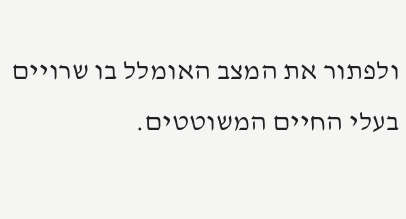ולפתור את המצב האומלל בו שרויים בעלי החיים המשוטטים.